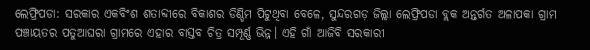ଲେଫ୍ରିପଡା: ସରକାର ଏକବିଂଶ ଶତାବ୍ଦୀରେ ବିକାଶର ଡିଣ୍ଡିମ ପିଟୁଥିବା ବେଳେ, ସୁନ୍ଦରଗଡ଼ ଜିଲ୍ଲା ଲେଫ୍ରିପଡା ବ୍ଲକ ଅନ୍ତର୍ଗତ ଅଳାପକା ଗ୍ରାମ ପଞ୍ଚାୟତର ପତୁଆଘରା ଗ୍ରାମରେ ଏହାର ବାସ୍ତବ ଚିତ୍ର ସମ୍ପୂର୍ଣ୍ଣ ଭିନ୍ନ। ଏହି ଗାଁ ଆଜିବି ସରକାରୀ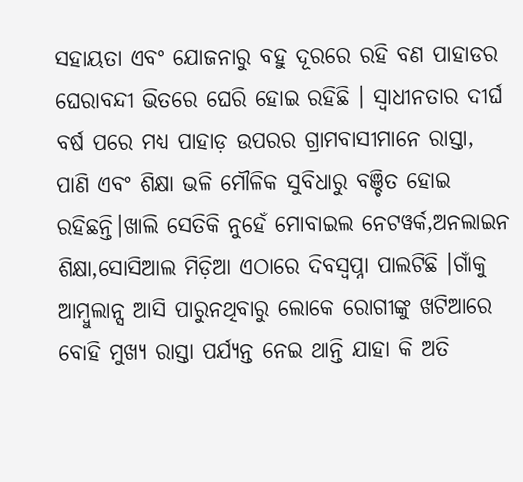ସହାୟତା ଏବଂ ଯୋଜନାରୁ ବହୁ ଦୂରରେ ରହି ବଣ ପାହାଡର ଘେରାବନ୍ଦୀ ଭିତରେ ଘେରି ହୋଇ ରହିଛି । ସ୍ୱାଧୀନତାର ଦୀର୍ଘ ବର୍ଷ ପରେ ମଧ୍ୟ ପାହାଡ଼ ଉପରର ଗ୍ରାମବାସୀମାନେ ରାସ୍ତା, ପାଣି ଏବଂ ଶିକ୍ଷା ଭଳି ମୌଳିକ ସୁବିଧାରୁ ବଞ୍ଚିତ ହୋଇ ରହିଛନ୍ତି।ଖାଲି ସେତିକି ନୁହେଁ ମୋବାଇଲ ନେଟୱର୍କ,ଅନଲାଇନ ଶିକ୍ଷା,ସୋସିଆଲ ମିଡ଼ିଆ ଏଠାରେ ଦିବସ୍ଵପ୍ନା ପାଲଟିଛି ।ଗାଁକୁ ଆମ୍ବୁଲାନ୍ସ ଆସି ପାରୁନଥିବାରୁ ଲୋକେ ରୋଗୀଙ୍କୁ ଖଟିଆରେ ବୋହି ମୁଖ୍ୟ ରାସ୍ତା ପର୍ଯ୍ୟନ୍ତ ନେଇ ଥାନ୍ତି ଯାହା କି ଅତି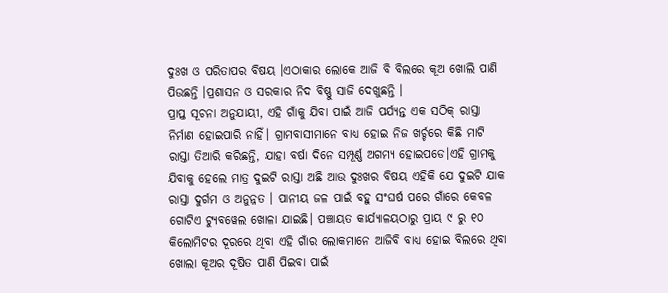ଦୁଃଖ ଓ ପରିତାପର ବିଷୟ ।ଏଠାକାର ଲୋକେ ଆଜି ବି ବିଲରେ କୂଅ ଖୋଲି ପାଣି ପିଉଛନ୍ତି ।ପ୍ରଶାସନ ଓ ସରକାର ନିଦ ବିଷ୍ଣୁ ସାଜି ଦେଖୁଛନ୍ତି ।
ପ୍ରାପ୍ତ ସୂଚନା ଅନୁଯାୟୀ, ଏହି ଗାଁକୁ ଯିବା ପାଇଁ ଆଜି ପର୍ଯ୍ୟନ୍ତ ଏକ ସଠିକ୍ ରାସ୍ତା ନିର୍ମାଣ ହୋଇପାରି ନାହିଁ। ଗ୍ରାମବାସୀମାନେ ବାଧ୍ୟ ହୋଇ ନିଜ ଖର୍ଚ୍ଚରେ କିଛି ମାଟି ରାସ୍ତା ତିଆରି କରିଛନ୍ତି, ଯାହା ବର୍ଷା ଦିନେ ସମ୍ପୂର୍ଣ୍ଣ ଅଗମ୍ୟ ହୋଇପଡେ।ଏହି ଗ୍ରାମକୁ ଯିବାକୁ ହେଲେ ମାତ୍ର ଦୁଇଟି ରାସ୍ତା ଅଛି ଆଉ ଦୁଃଖର ବିଷୟ ଏହିକି ଯେ ଦୁଇଟି ଯାକ ରାସ୍ତା ଦୁର୍ଗମ ଓ ଅନୁନ୍ନତ । ପାନୀୟ ଜଳ ପାଇଁ ବହୁ ସଂଘର୍ଷ ପରେ ଗାଁରେ କେବଳ ଗୋଟିଏ ଟ୍ୟୁବୱେଲ ଖୋଳା ଯାଇଛି। ପଞ୍ଚାୟତ କାର୍ଯ୍ୟାଳୟଠାରୁ ପ୍ରାୟ ୯ ରୁ ୧୦ କିଲୋମିଟର ଦୂରରେ ଥିବା ଏହି ଗାଁର ଲୋକମାନେ ଆଜିବି ବାଧ୍ୟ ହୋଇ ବିଲରେ ଥିବା ଖୋଲା କୂଅର ଦୂଷିତ ପାଣି ପିଇବା ପାଇଁ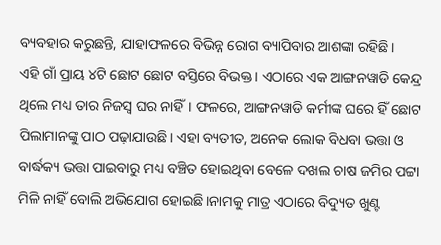ବ୍ୟବହାର କରୁଛନ୍ତି, ଯାହାଫଳରେ ବିଭିନ୍ନ ରୋଗ ବ୍ୟାପିବାର ଆଶଙ୍କା ରହିଛି।
ଏହି ଗାଁ ପ୍ରାୟ ୪ଟି ଛୋଟ ଛୋଟ ବସ୍ତିରେ ବିଭକ୍ତ। ଏଠାରେ ଏକ ଆଙ୍ଗନୱାଡି କେନ୍ଦ୍ର ଥିଲେ ମଧ୍ୟ ତାର ନିଜସ୍ୱ ଘର ନାହିଁ। ଫଳରେ, ଆଙ୍ଗନୱାଡି କର୍ମୀଙ୍କ ଘରେ ହିଁ ଛୋଟ ପିଲାମାନଙ୍କୁ ପାଠ ପଢ଼ାଯାଉଛି। ଏହା ବ୍ୟତୀତ, ଅନେକ ଲୋକ ବିଧବା ଭତ୍ତା ଓ ବାର୍ଦ୍ଧକ୍ୟ ଭତ୍ତା ପାଇବାରୁ ମଧ୍ୟ ବଞ୍ଚିତ ହୋଇଥିବା ବେଳେ ଦଖଲ ଚାଷ ଜମିର ପଟ୍ଟା ମିଳି ନାହିଁ ବୋଲି ଅଭିଯୋଗ ହୋଇଛି।ନାମକୁ ମାତ୍ର ଏଠାରେ ବିଦ୍ୟୁତ ଖୁଣ୍ଟ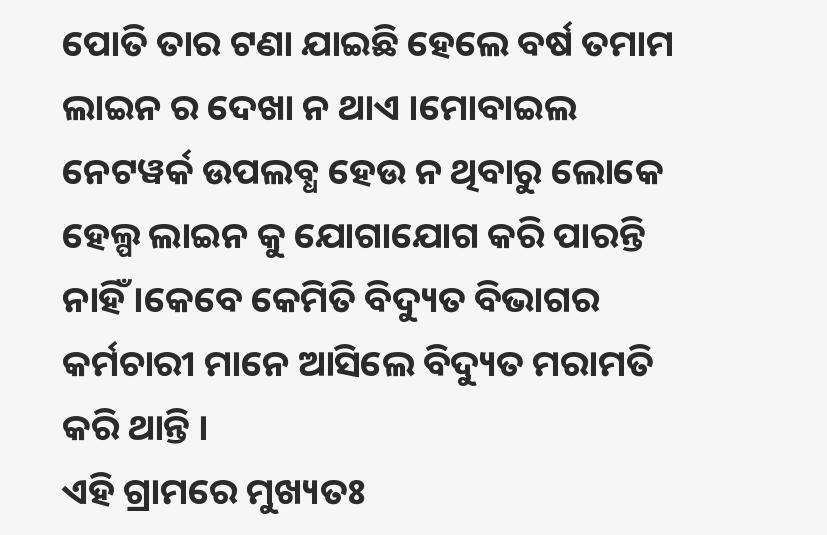ପୋତି ତାର ଟଣା ଯାଇଛି ହେଲେ ବର୍ଷ ତମାମ ଲାଇନ ର ଦେଖା ନ ଥାଏ ।ମୋବାଇଲ ନେଟୱର୍କ ଉପଲବ୍ଧ ହେଉ ନ ଥିବାରୁ ଲୋକେ ହେଲ୍ପ ଲାଇନ କୁ ଯୋଗାଯୋଗ କରି ପାରନ୍ତି ନାହିଁ ।କେବେ କେମିତି ବିଦ୍ୟୁତ ବିଭାଗର କର୍ମଚାରୀ ମାନେ ଆସିଲେ ବିଦ୍ୟୁତ ମରାମତି କରି ଥାନ୍ତି ।
ଏହି ଗ୍ରାମରେ ମୁଖ୍ୟତଃ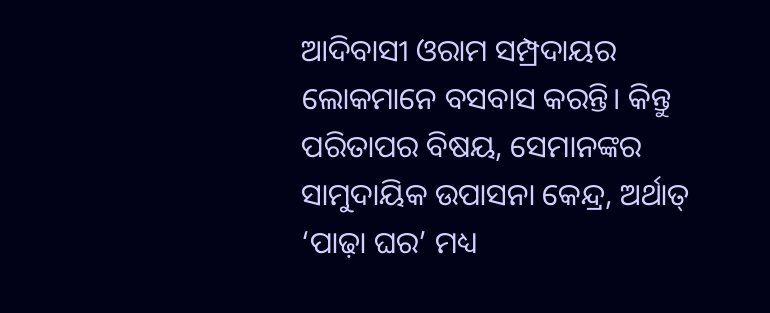ଆଦିବାସୀ ଓରାମ ସମ୍ପ୍ରଦାୟର ଲୋକମାନେ ବସବାସ କରନ୍ତି। କିନ୍ତୁ ପରିତାପର ବିଷୟ, ସେମାନଙ୍କର ସାମୁଦାୟିକ ଉପାସନା କେନ୍ଦ୍ର, ଅର୍ଥାତ୍ ‘ପାଢ଼ା ଘର’ ମଧ୍ୟ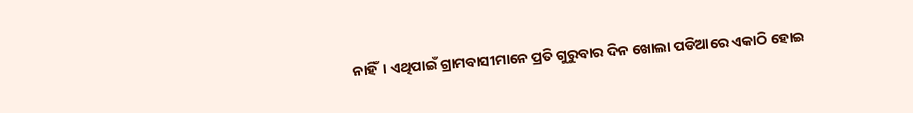ନାହିଁ। ଏଥିପାଇଁ ଗ୍ରାମବାସୀମାନେ ପ୍ରତି ଗୁରୁବାର ଦିନ ଖୋଲା ପଡିଆରେ ଏକାଠି ହୋଇ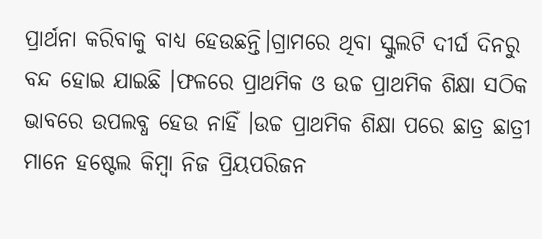ପ୍ରାର୍ଥନା କରିବାକୁ ବାଧ୍ୟ ହେଉଛନ୍ତି।ଗ୍ରାମରେ ଥିବା ସ୍କୁଲଟି ଦୀର୍ଘ ଦିନରୁ ବନ୍ଦ ହୋଇ ଯାଇଛି ।ଫଳରେ ପ୍ରାଥମିକ ଓ ଉଚ୍ଚ ପ୍ରାଥମିକ ଶିକ୍ଷା ସଠିକ ଭାବରେ ଉପଲବ୍ଧ ହେଉ ନାହିଁ ।ଉଚ୍ଚ ପ୍ରାଥମିକ ଶିକ୍ଷା ପରେ ଛାତ୍ର ଛାତ୍ରୀ ମାନେ ହଷ୍ଟେଲ କିମ୍ବା ନିଜ ପ୍ରିୟପରିଜନ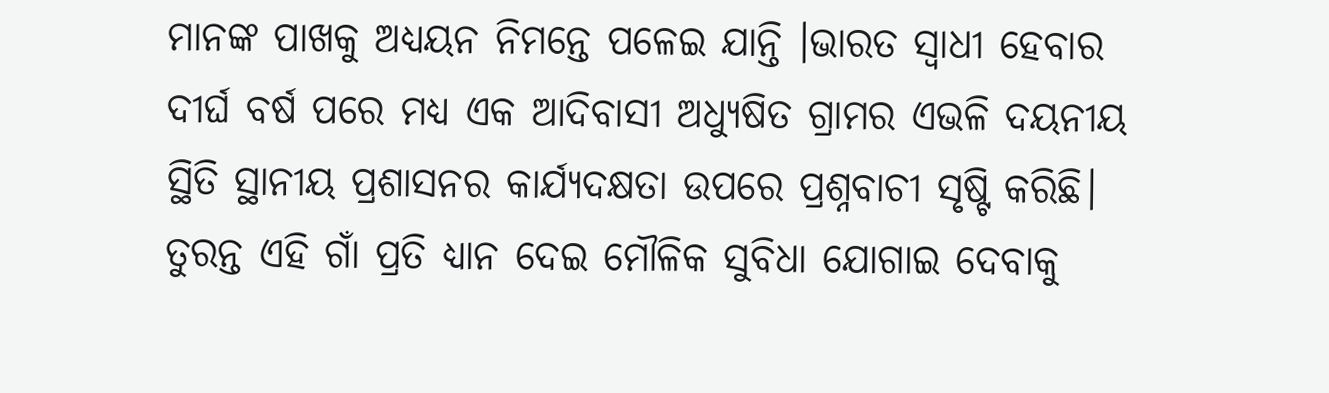ମାନଙ୍କ ପାଖକୁ ଅଧ୍ୟୟନ ନିମନ୍ତେ ପଳେଇ ଯାନ୍ତି ।ଭାରତ ସ୍ଵାଧୀ ହେବାର ଦୀର୍ଘ ବର୍ଷ ପରେ ମଧ୍ୟ ଏକ ଆଦିବାସୀ ଅଧ୍ୟୁଷିତ ଗ୍ରାମର ଏଭଳି ଦୟନୀୟ ସ୍ଥିତି ସ୍ଥାନୀୟ ପ୍ରଶାସନର କାର୍ଯ୍ୟଦକ୍ଷତା ଉପରେ ପ୍ରଶ୍ନବାଚୀ ସୃଷ୍ଟି କରିଛି। ତୁରନ୍ତ ଏହି ଗାଁ ପ୍ରତି ଧ୍ୟାନ ଦେଇ ମୌଳିକ ସୁବିଧା ଯୋଗାଇ ଦେବାକୁ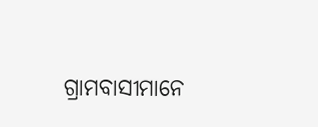ଗ୍ରାମବାସୀମାନେ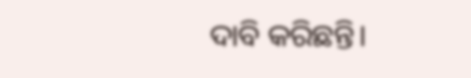ଦାବି କରିଛନ୍ତି।